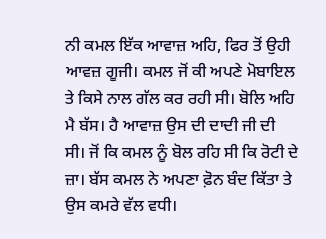ਨੀ ਕਮਲ ਇੱਕ ਆਵਾਜ਼ ਅਹਿ, ਫਿਰ ਤੋਂ ਉਹੀ ਆਵਜ਼ ਗੂਜੀ। ਕਮਲ ਜੋਂ ਕੀ ਅਪਣੇ ਮੋਬਾਇਲ ਤੇ ਕਿਸੇ ਨਾਲ ਗੱਲ ਕਰ ਰਹੀ ਸੀ। ਬੋਲਿ ਅਹਿ ਮੈ ਬੱਸ। ਹੈ ਆਵਾਜ਼ ਉਸ ਦੀ ਦਾਦੀ ਜੀ ਦੀ ਸੀ। ਜੋਂ ਕਿ ਕਮਲ ਨੂੰ ਬੋਲ ਰਹਿ ਸੀ ਕਿ ਰੋਟੀ ਦੇ ਜ਼ਾ। ਬੱਸ ਕਮਲ ਨੇ ਅਪਣਾ ਫ਼ੋਨ ਬੰਦ ਕਿੱਤਾ ਤੇ ਉਸ ਕਮਰੇ ਵੱਲ ਵਧੀ।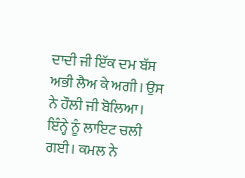ਦਾਦੀ ਜੀ ਇੱਕ ਦਮ ਬੱਸ ਅਭੀ ਲੈਅ ਕੇ ਅਗੀ। ਉਸ ਨੇ ਹੌਲੀ ਜੀ ਬੋਲਿਆ। ਇੰਨ੍ਹੇ ਨੂੰ ਲਾਇਟ ਚਲੀ ਗਈ। ਕਮਲ ਨੇ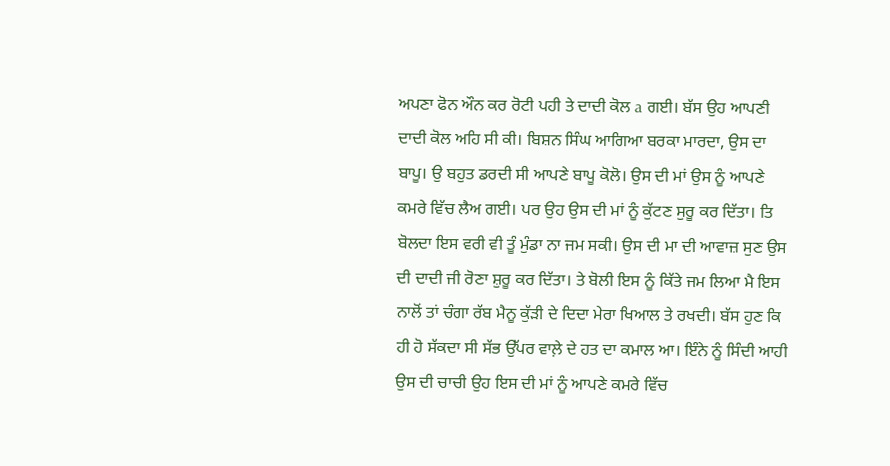ਅਪਣਾ ਫੋਨ ਔਨ ਕਰ ਰੋਟੀ ਪਹੀ ਤੇ ਦਾਦੀ ਕੋਲ a ਗਈ। ਬੱਸ ਉਹ ਆਪਣੀ ਦਾਦੀ ਕੋਲ ਅਹਿ ਸੀ ਕੀ। ਬਿਸ਼ਨ ਸਿੰਘ ਆਗਿਆ ਬਰਕਾ ਮਾਰਦਾ, ਉਸ ਦਾ ਬਾਪੂ। ਉ ਬਹੁਤ ਡਰਦੀ ਸੀ ਆਪਣੇ ਬਾਪੂ ਕੋਲੋ। ਉਸ ਦੀ ਮਾਂ ਉਸ ਨੂੰ ਆਪਣੇ ਕਮਰੇ ਵਿੱਚ ਲੈਅ ਗਈ। ਪਰ ਉਹ ਉਸ ਦੀ ਮਾਂ ਨੂੰ ਕੁੱਟਣ ਸੁਰੂ ਕਰ ਦਿੱਤਾ। ਤਿ ਬੋਲਦਾ ਇਸ ਵਰੀ ਵੀ ਤੂੰ ਮੁੰਡਾ ਨਾ ਜਮ ਸਕੀ। ਉਸ ਦੀ ਮਾ ਦੀ ਆਵਾਜ਼ ਸੁਣ ਉਸ ਦੀ ਦਾਦੀ ਜੀ ਰੋਣਾ ਸ਼ੁਰੂ ਕਰ ਦਿੱਤਾ। ਤੇ ਬੋਲੀ ਇਸ ਨੂੰ ਕਿੱਤੇ ਜਮ ਲਿਆ ਮੈ ਇਸ ਨਾਲੋਂ ਤਾਂ ਚੰਗਾ ਰੱਬ ਮੈਨੂ ਕੁੱੜੀ ਦੇ ਦਿਦਾ ਮੇਰਾ ਖਿਆਲ ਤੇ ਰਖਦੀ। ਬੱਸ ਹੁਣ ਕਿ ਹੀ ਹੋ ਸੱਕਦਾ ਸੀ ਸੱਭ ਉੱਪਰ ਵਾਲ਼ੇ ਦੇ ਹਤ ਦਾ ਕਮਾਲ ਆ। ਇੰਨੇ ਨੂੰ ਸਿੰਦੀ ਆਹੀ ਉਸ ਦੀ ਚਾਚੀ ਉਹ ਇਸ ਦੀ ਮਾਂ ਨੂੰ ਆਪਣੇ ਕਮਰੇ ਵਿੱਚ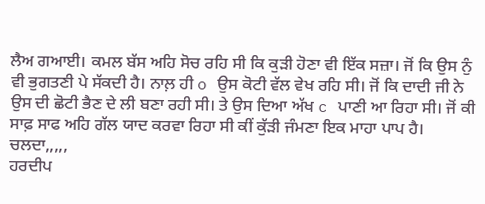ਲੈਅ ਗਆਈ। ਕਮਲ ਬੱਸ ਅਹਿ ਸੋਚ ਰਹਿ ਸੀ ਕਿ ਕੁੜੀ ਹੋਣਾ ਵੀ ਇੱਕ ਸਜ਼ਾ। ਜੋਂ ਕਿ ਉਸ ਨੁੰ ਵੀ ਭੁਗਤਣੀ ਪੇ ਸੱਕਦੀ ਹੈ। ਨਾਲ਼ ਹੀ o ਉਸ ਕੋਟੀ ਵੱਲ ਵੇਖ ਰਹਿ ਸੀ। ਜੋਂ ਕਿ ਦਾਦੀ ਜੀ ਨੇ ਉਸ ਦੀ ਛੋਟੀ ਭੈਣ ਦੇ ਲੀ ਬਣਾ ਰਹੀ ਸੀ। ਤੇ ਉਸ ਦਿਆ ਅੱਖ c ਪਾਣੀ ਆ ਰਿਹਾ ਸੀ। ਜੋਂ ਕੀ ਸਾਫ਼ ਸਾਫ ਅਹਿ ਗੱਲ ਯਾਦ ਕਰਵਾ ਰਿਹਾ ਸੀ ਕੀਂ ਕੁੱੜੀ ਜੰਮਣਾ ਇਕ ਮਾਹਾ ਪਾਪ ਹੈ।
ਚਲਦਾ,,,,,
ਹਰਦੀਪ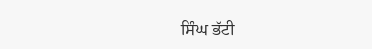ਸਿੰਘ ਭੱਟੀ